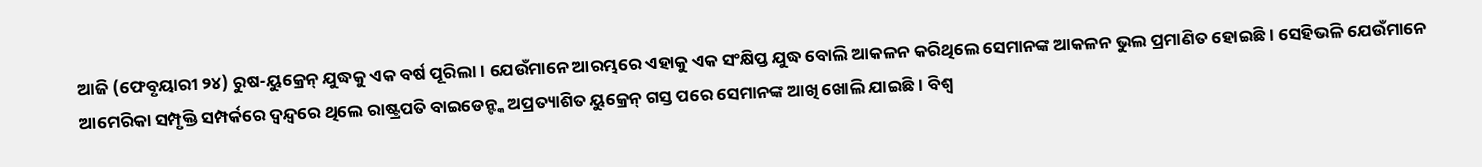ଆଜି (ଫେବୃୟାରୀ ୨୪) ରୁଷ-ୟୁକ୍ରେନ୍ ଯୁଦ୍ଧକୁ ଏକ ବର୍ଷ ପୂରିଲା। ଯେଉଁମାନେ ଆରମ୍ଭରେ ଏହାକୁ ଏକ ସଂକ୍ଷିପ୍ତ ଯୁଦ୍ଧ ବୋଲି ଆକଳନ କରିଥିଲେ ସେମାନଙ୍କ ଆକଳନ ଭୁଲ ପ୍ରମାଣିତ ହୋଇଛି। ସେହିଭଳି ଯେଉଁମାନେ ଆମେରିକା ସମ୍ପୃକ୍ତି ସମ୍ପର୍କରେ ଦ୍ୱନ୍ଦ୍ୱରେ ଥିଲେ ରାଷ୍ଟ୍ରପତି ବାଇଡେନ୍ଙ୍କ ଅପ୍ରତ୍ୟାଶିତ ୟୁକ୍ରେନ୍ ଗସ୍ତ ପରେ ସେମାନଙ୍କ ଆଖି ଖୋଲି ଯାଇଛି। ବିଶ୍ୱ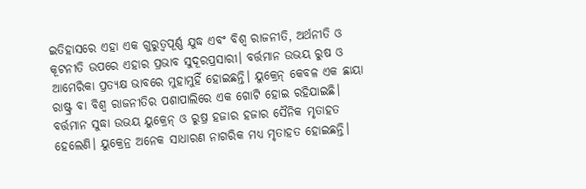ଇତିହାସରେ ଏହା ଏକ ଗୁରୁତ୍ୱପୂର୍ଣ୍ଣ ଯୁଦ୍ଧ ଏବଂ ବିଶ୍ୱ ରାଜନୀତି, ଅର୍ଥନୀତି ଓ କୂଟନୀତି ଉପରେ ଏହାର ପ୍ରଭାବ ସୁଦୂରପ୍ରସାରୀ। ବର୍ତ୍ତମାନ ଉଭୟ ରୁଷ ଓ ଆମେରିକା ପ୍ରତ୍ୟକ୍ଷ ଭାବରେ ମୁହାମୁହିଁ ହୋଇଛନ୍ତି। ୟୁକ୍ରେନ୍ କେବଳ ଏକ ଛାୟା ରାଷ୍ଟ୍ର ବା ବିଶ୍ୱ ରାଜନୀତିର ପଶାପାଲିରେ ଏକ ଗୋଟି ହୋଇ ରହିଯାଇଛି। ବର୍ତ୍ତମାନ ସୁଦ୍ଧା ଉଭୟ ୟୁକ୍ରେନ୍ ଓ ରୁଷ୍ର ହଜାର ହଜାର ସୈନିକ ମୃତାହତ ହେଲେଣି। ୟୁକ୍ରେନ୍ର ଅନେକ ସାଧାରଣ ନାଗରିକ ମଧ୍ୟ ମୃତାହତ ହୋଇଛନ୍ତି।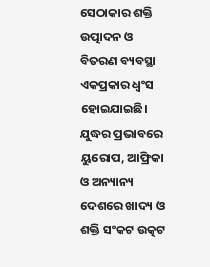ସେଠାକାର ଶକ୍ତି ଉତ୍ପାଦନ ଓ ବିତରଣ ବ୍ୟବସ୍ଥା ଏକପ୍ରକାର ଧ୍ୱଂସ ହୋଇଯାଇଛି। ଯୁଦ୍ଧର ପ୍ରଭାବରେ ୟୁରୋପ, ଆଫ୍ରିକା ଓ ଅନ୍ୟାନ୍ୟ ଦେଶରେ ଖାଦ୍ୟ ଓ ଶକ୍ତି ସଂକଟ ଉତ୍କଟ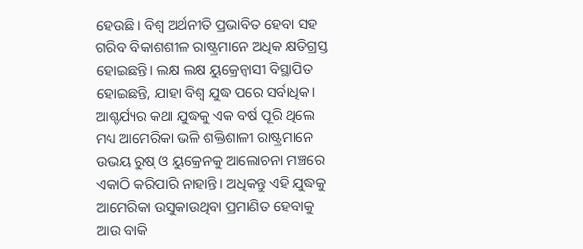ହେଉଛି। ବିଶ୍ୱ ଅର୍ଥନୀତି ପ୍ରଭାବିତ ହେବା ସହ ଗରିବ ବିକାଶଶୀଳ ରାଷ୍ଟ୍ରମାନେ ଅଧିକ କ୍ଷତିଗ୍ରସ୍ତ ହୋଇଛନ୍ତି। ଲକ୍ଷ ଲକ୍ଷ ୟୁକ୍ରେନ୍ବାସୀ ବିସ୍ଥାପିତ ହୋଇଛନ୍ତି, ଯାହା ବିଶ୍ୱ ଯୁଦ୍ଧ ପରେ ସର୍ବାଧିକ। ଆଶ୍ଚର୍ଯ୍ୟର କଥା ଯୁଦ୍ଧକୁ ଏକ ବର୍ଷ ପୂରି ଥିଲେ ମଧ୍ୟ ଆମେରିକା ଭଳି ଶକ୍ତିଶାଳୀ ରାଷ୍ଟ୍ରମାନେ ଉଭୟ ରୁଷ୍ ଓ ୟୁକ୍ରେନକୁ ଆଲୋଚନା ମଞ୍ଚରେ ଏକାଠି କରିପାରି ନାହାନ୍ତି। ଅଧିକନ୍ତୁ ଏହି ଯୁଦ୍ଧକୁ ଆମେରିକା ଉସୁକାଉଥିବା ପ୍ରମାଣିତ ହେବାକୁ ଆଉ ବାକି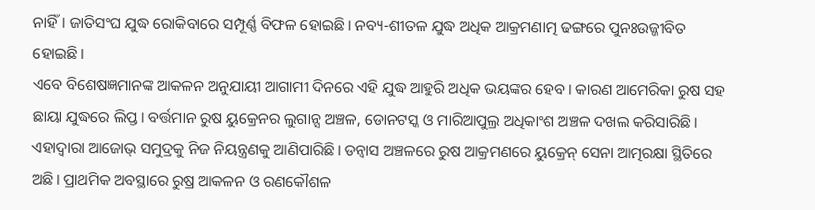ନାହିଁ। ଜାତିସଂଘ ଯୁଦ୍ଧ ରୋକିବାରେ ସମ୍ପୂର୍ଣ୍ଣ ବିଫଳ ହୋଇଛି। ନବ୍ୟ-ଶୀତଳ ଯୁଦ୍ଧ ଅଧିକ ଆକ୍ରମଣାତ୍ମ ଢଙ୍ଗରେ ପୁନଃଉଜ୍ଜୀବିତ ହୋଇଛି।
ଏବେ ବିଶେଷଜ୍ଞମାନଙ୍କ ଆକଳନ ଅନୁଯାୟୀ ଆଗାମୀ ଦିନରେ ଏହି ଯୁଦ୍ଧ ଆହୁରି ଅଧିକ ଭୟଙ୍କର ହେବ। କାରଣ ଆମେରିକା ରୁଷ ସହ ଛାୟା ଯୁଦ୍ଧରେ ଲିପ୍ତ। ବର୍ତ୍ତମାନ ରୁଷ ୟୁକ୍ରେନର ଲୁଗାନ୍ସ ଅଞ୍ଚଳ, ଡୋନଟସ୍କ ଓ ମାରିଆପୁଲ୍ର ଅଧିକାଂଶ ଅଞ୍ଚଳ ଦଖଲ କରିସାରିଛି। ଏହାଦ୍ୱାରା ଆଜୋଭ୍ ସମୁଦ୍ରକୁ ନିଜ ନିୟନ୍ତ୍ରଣକୁ ଆଣିପାରିଛି। ଡନ୍ବାସ ଅଞ୍ଚଳରେ ରୁଷ ଆକ୍ରମଣରେ ୟୁକ୍ରେନ୍ ସେନା ଆତ୍ମରକ୍ଷା ସ୍ଥିତିରେ ଅଛି। ପ୍ରାଥମିକ ଅବସ୍ଥାରେ ରୁଷ୍ର ଆକଳନ ଓ ରଣକୌଶଳ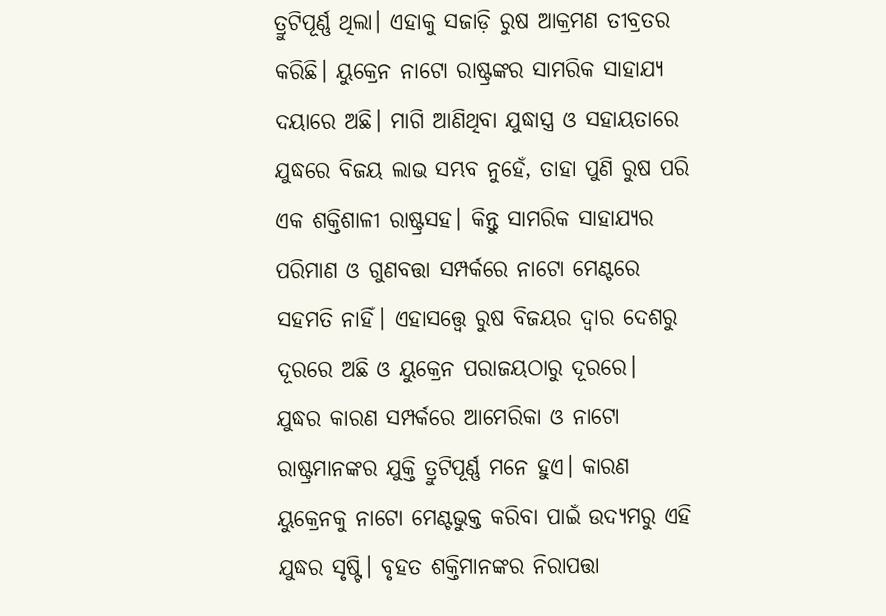ତ୍ରୁଟିପୂର୍ଣ୍ଣ ଥିଲା। ଏହାକୁ ସଜାଡ଼ି ରୁଷ ଆକ୍ରମଣ ତୀବ୍ରତର କରିଛି। ୟୁକ୍ରେନ ନାଟୋ ରାଷ୍ଟ୍ରଙ୍କର ସାମରିକ ସାହାଯ୍ୟ ଦୟାରେ ଅଛି। ମାଗି ଆଣିଥିବା ଯୁଦ୍ଧାସ୍ତ୍ର ଓ ସହାୟତାରେ ଯୁଦ୍ଧରେ ବିଜୟ ଲାଭ ସମ୍ଭବ ନୁହେଁ, ତାହା ପୁଣି ରୁଷ ପରି ଏକ ଶକ୍ତିଶାଳୀ ରାଷ୍ଟ୍ରସହ। କିନ୍ତୁ ସାମରିକ ସାହାଯ୍ୟର ପରିମାଣ ଓ ଗୁଣବତ୍ତା ସମ୍ପର୍କରେ ନାଟୋ ମେଣ୍ଟରେ ସହମତି ନାହିଁ। ଏହାସତ୍ତ୍ବେ ରୁଷ ବିଜୟର ଦ୍ୱାର ଦେଶରୁ ଦୂରରେ ଅଛି ଓ ୟୁକ୍ରେନ ପରାଜୟଠାରୁ ଦୂରରେ।
ଯୁଦ୍ଧର କାରଣ ସମ୍ପର୍କରେ ଆମେରିକା ଓ ନାଟୋ ରାଷ୍ଟ୍ରମାନଙ୍କର ଯୁକ୍ତି ତ୍ରୁଟିପୂର୍ଣ୍ଣ ମନେ ହୁଏ। କାରଣ ୟୁକ୍ରେନକୁ ନାଟୋ ମେଣ୍ଟଭୁକ୍ତ କରିବା ପାଇଁ ଉଦ୍ୟମରୁ ଏହି ଯୁଦ୍ଧର ସୃଷ୍ଟି। ବୃହତ ଶକ୍ତିମାନଙ୍କର ନିରାପତ୍ତା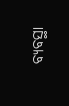ବ୍ୟବସ୍ଥା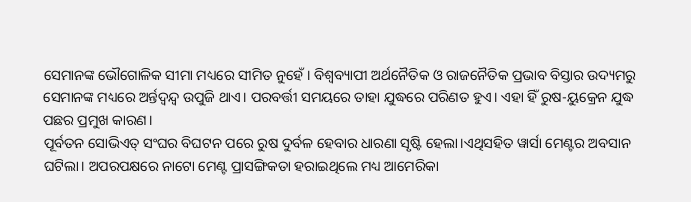ସେମାନଙ୍କ ଭୌଗୋଳିକ ସୀମା ମଧ୍ୟରେ ସୀମିତ ନୁହେଁ। ବିଶ୍ୱବ୍ୟାପୀ ଅର୍ଥନୈତିକ ଓ ରାଜନୈତିକ ପ୍ରଭାବ ବିସ୍ତାର ଉଦ୍ୟମରୁ ସେମାନଙ୍କ ମଧ୍ୟରେ ଅର୍ନ୍ତଦ୍ୱନ୍ଦ୍ୱ ଉପୁଜି ଥାଏ। ପରବର୍ତ୍ତୀ ସମୟରେ ତାହା ଯୁଦ୍ଧରେ ପରିଣତ ହୁଏ। ଏହା ହିଁ ରୁଷ-ୟୁକ୍ରେନ ଯୁଦ୍ଧ ପଛର ପ୍ରମୁଖ କାରଣ।
ପୂର୍ବତନ ସୋଭିଏତ୍ ସଂଘର ବିଘଟନ ପରେ ରୁଷ ଦୁର୍ବଳ ହେବାର ଧାରଣା ସୃଷ୍ଟି ହେଲା।ଏଥିସହିତ ୱାର୍ସା ମେଣ୍ଟର ଅବସାନ ଘଟିଲା। ଅପରପକ୍ଷରେ ନାଟୋ ମେଣ୍ଟ ପ୍ରାସଙ୍ଗିକତା ହରାଇଥିଲେ ମଧ୍ୟ ଆମେରିକା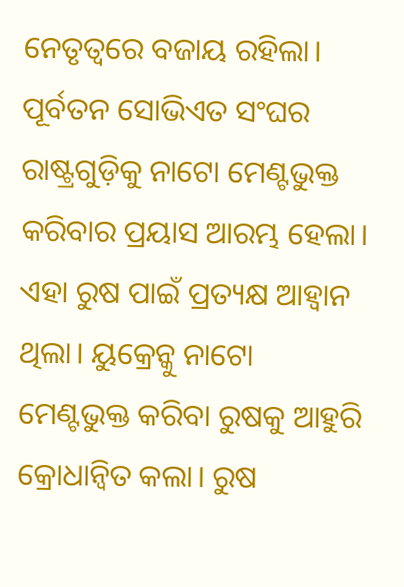ନେତୃତ୍ୱରେ ବଜାୟ ରହିଲା। ପୂର୍ବତନ ସୋଭିଏତ ସଂଘର ରାଷ୍ଟ୍ରଗୁଡ଼ିକୁ ନାଟୋ ମେଣ୍ଟଭୁକ୍ତ କରିବାର ପ୍ରୟାସ ଆରମ୍ଭ ହେଲା। ଏହା ରୁଷ ପାଇଁ ପ୍ରତ୍ୟକ୍ଷ ଆହ୍ୱାନ ଥିଲା। ୟୁକ୍ରେନ୍କୁ ନାଟୋ ମେଣ୍ଟଭୁକ୍ତ କରିବା ରୁଷକୁ ଆହୁରି କ୍ରୋଧାନ୍ୱିତ କଲା। ରୁଷ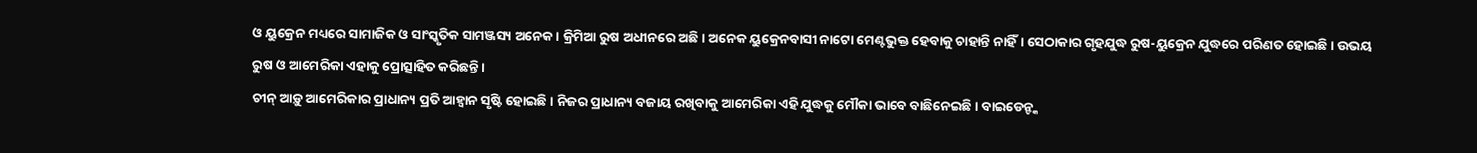ଓ ୟୁକ୍ରେନ ମଧ୍ୟରେ ସାମାଜିକ ଓ ସାଂସ୍କୃତିକ ସାମଞ୍ଜସ୍ୟ ଅନେକ। କ୍ରିମିଆ ରୁଷ ଅଧୀନରେ ଅଛି। ଅନେକ ୟୁକ୍ରେନବାସୀ ନାଟୋ ମେଣ୍ଟଭୁକ୍ତ ହେବାକୁ ଚାହାନ୍ତି ନାହିଁ। ସେଠାକାର ଗୃହଯୁଦ୍ଧ ରୁଷ-ୟୁକ୍ରେନ ଯୁଦ୍ଧରେ ପରିଣତ ହୋଇଛି। ଉଭୟ ରୁଷ ଓ ଆମେରିକା ଏହାକୁ ପ୍ରୋତ୍ସାହିତ କରିଛନ୍ତି।
ଚୀନ୍ ଆଡ଼ୁ ଆମେରିକାର ପ୍ରାଧାନ୍ୟ ପ୍ରତି ଆହ୍ୱାନ ସୃଷ୍ଟି ହୋଇଛି। ନିଜର ପ୍ରାଧାନ୍ୟ ବଜାୟ ରଖିବାକୁ ଆମେରିକା ଏହି ଯୁଦ୍ଧକୁ ମୌକା ଭାବେ ବାଛିନେଇଛି। ବାଇଡେନ୍ଙ୍କ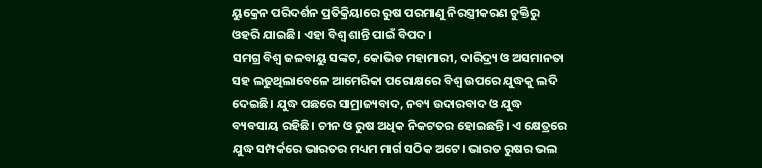ୟୁକ୍ରେନ ପରିଦର୍ଶନ ପ୍ରତିକ୍ରିୟାରେ ରୁଷ ପରମାଣୁ ନିରସ୍ତ୍ରୀକରଣ ଚୁକ୍ତିରୁ ଓହରି ଯାଇଛି। ଏହା ବିଶ୍ୱ ଶାନ୍ତି ପାଇଁ ବିପଦ।
ସମଗ୍ର ବିଶ୍ୱ ଜଳବାୟୁ ସଙ୍କଟ, କୋଭିଡ ମହାମାରୀ, ଦାରିଦ୍ର୍ୟ ଓ ଅସମାନତା ସହ ଲଢୁଥିଲାବେଳେ ଆମେରିକା ପରୋକ୍ଷରେ ବିଶ୍ୱ ଉପରେ ଯୁଦ୍ଧକୁ ଲଦି ଦେଇଛି। ଯୁଦ୍ଧ ପଛରେ ସାମ୍ରାଜ୍ୟବାଦ, ନବ୍ୟ ଉଦାରବାଦ ଓ ଯୁଦ୍ଧ ବ୍ୟବସାୟ ରହିଛି। ଚୀନ ଓ ରୁଷ ଅଧିକ ନିକଟତର ହୋଇଛନ୍ତି। ଏ କ୍ଷେତ୍ରରେ ଯୁଦ୍ଧ ସମ୍ପର୍କରେ ଭାରତର ମଧ୍ୟମ ମାର୍ଗ ସଠିକ ଅଟେ। ଭାରତ ରୁଷର ଭଲ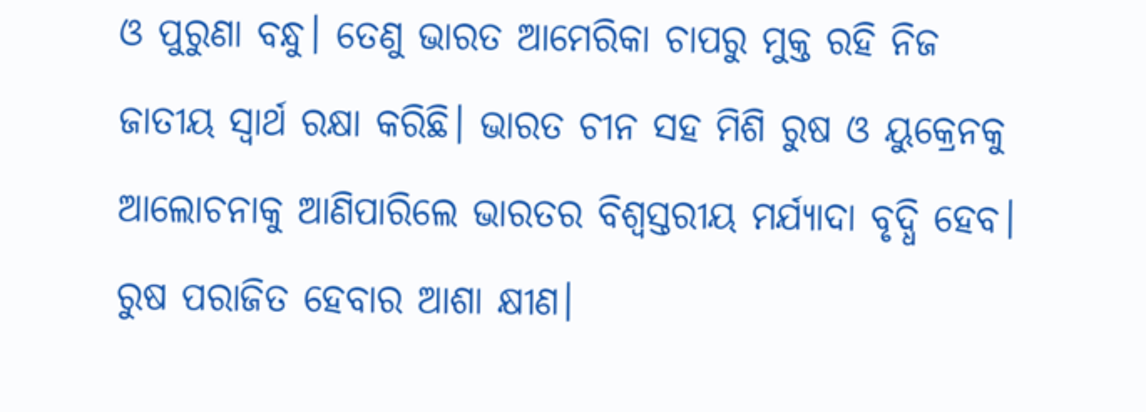ଓ ପୁରୁଣା ବନ୍ଧୁ। ତେଣୁ ଭାରତ ଆମେରିକା ଚାପରୁ ମୁକ୍ତ ରହି ନିଜ ଜାତୀୟ ସ୍ୱାର୍ଥ ରକ୍ଷା କରିଛି। ଭାରତ ଚୀନ ସହ ମିଶି ରୁଷ ଓ ୟୁକ୍ରେନକୁ ଆଲୋଚନାକୁ ଆଣିପାରିଲେ ଭାରତର ବିଶ୍ୱସ୍ତରୀୟ ମର୍ଯ୍ୟାଦା ବୃଦ୍ଧି ହେବ। ରୁଷ ପରାଜିତ ହେବାର ଆଶା କ୍ଷୀଣ।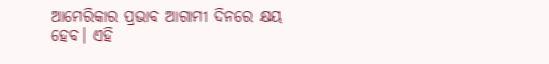ଆମେରିକାର ପ୍ରଭାବ ଆଗାମୀ ଦିନରେ କ୍ଷୟ ହେବ। ଏହି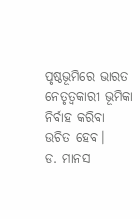ପୃଷ୍ଠଭୂମିରେ ଭାରତ ନେତୃତ୍ୱକାରୀ ଭୂମିକା ନିର୍ବାହ କରିବା ଉଚିତ ହେବ।
ଡ. ମାନସ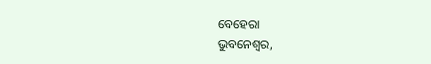ବେହେରା
ଭୁବନେଶ୍ୱର,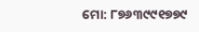ମୋ: ୮୭୬୩୯୯୧୭୭୯